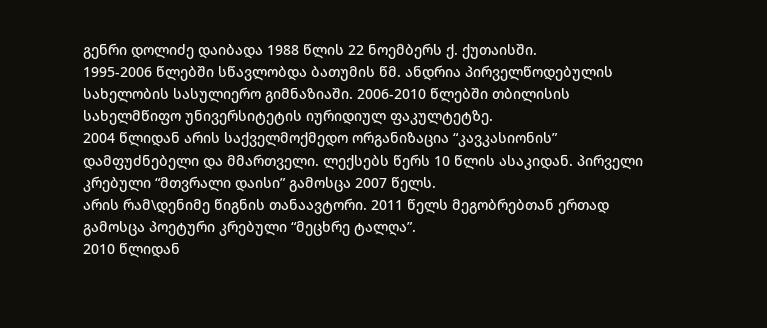გენრი დოლიძე დაიბადა 1988 წლის 22 ნოემბერს ქ. ქუთაისში.
1995-2006 წლებში სწავლობდა ბათუმის წმ. ანდრია პირველწოდებულის სახელობის სასულიერო გიმნაზიაში. 2006-2010 წლებში თბილისის სახელმწიფო უნივერსიტეტის იურიდიულ ფაკულტეტზე.
2004 წლიდან არის საქველმოქმედო ორგანიზაცია “კავკასიონის” დამფუძნებელი და მმართველი. ლექსებს წერს 10 წლის ასაკიდან. პირველი კრებული “მთვრალი დაისი” გამოსცა 2007 წელს.
არის რამ\დენიმე წიგნის თანაავტორი. 2011 წელს მეგობრებთან ერთად გამოსცა პოეტური კრებული “მეცხრე ტალღა”.
2010 წლიდან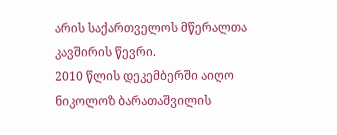არის საქართველოს მწერალთა კავშირის წევრი.
2010 წლის დეკემბერში აიღო ნიკოლოზ ბარათაშვილის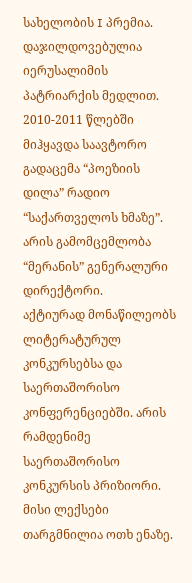სახელობის I პრემია.
დაჯილდოვებულია იერუსალიმის პატრიარქის მედლით.
2010-2011 წლებში მიჰყავდა საავტორო გადაცემა “პოეზიის დილა” რადიო “საქართველოს ხმაზე”. არის გამომცემლობა “მერანის” გენერალური დირექტორი.
აქტიურად მონაწილეობს ლიტერატურულ კონკურსებსა და საერთაშორისო კონფერენციებში. არის რამდენიმე საერთაშორისო კონკურსის პრიზიორი. მისი ლექსები თარგმნილია ოთხ ენაზე.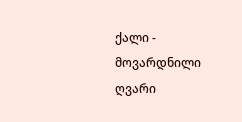ქალი - მოვარდნილი ღვარი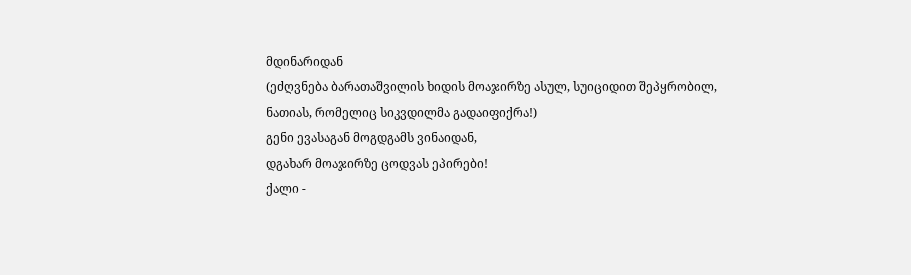მდინარიდან
(ეძღვნება ბარათაშვილის ხიდის მოაჯირზე ასულ, სუიციდით შეპყრობილ, ნათიას, რომელიც სიკვდილმა გადაიფიქრა!)
გენი ევასაგან მოგდგამს ვინაიდან,
დგახარ მოაჯირზე ცოდვას ეპირები!
ქალი -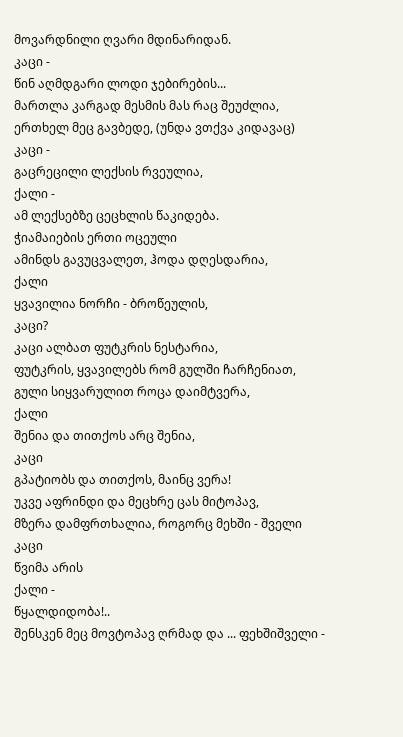მოვარდნილი ღვარი მდინარიდან.
კაცი -
წინ აღმდგარი ლოდი ჯებირების...
მართლა კარგად მესმის მას რაც შეუძლია,
ერთხელ მეც გავბედე, (უნდა ვთქვა კიდავაც)
კაცი -
გაცრეცილი ლექსის რვეულია,
ქალი -
ამ ლექსებზე ცეცხლის წაკიდება.
ჭიამაიების ერთი ოცეული
ამინდს გავუცვალეთ, ჰოდა დღესდარია,
ქალი
ყვავილია ნორჩი - ბროწეულის,
კაცი?
კაცი ალბათ ფუტკრის ნესტარია,
ფუტკრის, ყვავილებს რომ გულში ჩარჩენიათ,
გული სიყვარულით როცა დაიმტვერა,
ქალი
შენია და თითქოს არც შენია,
კაცი
გპატიობს და თითქოს, მაინც ვერა!
უკვე აფრინდი და მეცხრე ცას მიტოპავ,
მზერა დამფრთხალია, როგორც მეხში - შველი
კაცი
წვიმა არის
ქალი -
წყალდიდობა!..
შენსკენ მეც მოვტოპავ ღრმად და ... ფეხშიშველი -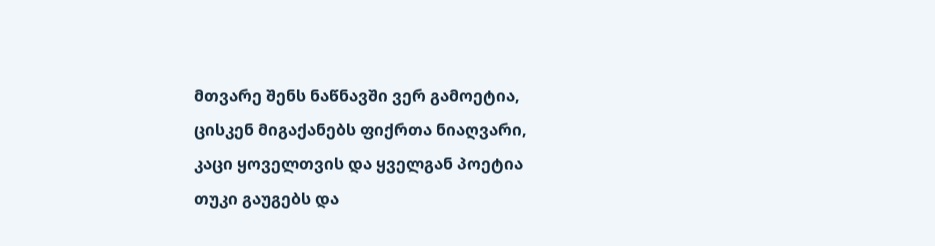მთვარე შენს ნაწნავში ვერ გამოეტია,
ცისკენ მიგაქანებს ფიქრთა ნიაღვარი,
კაცი ყოველთვის და ყველგან პოეტია
თუკი გაუგებს და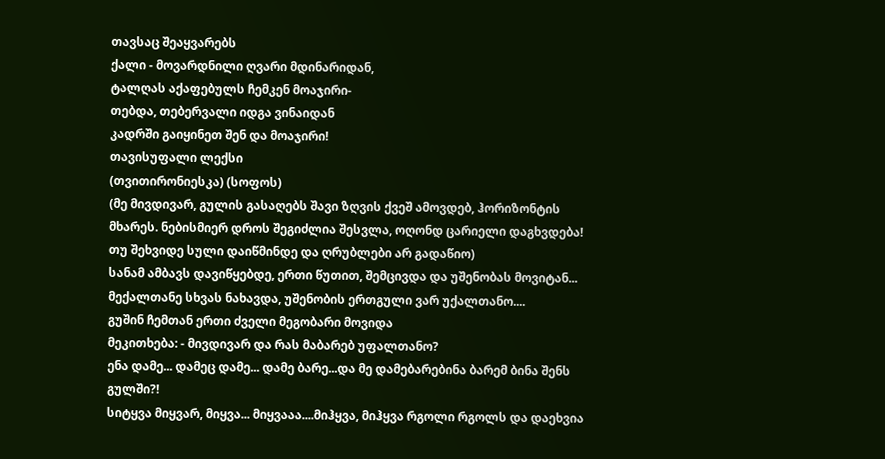თავსაც შეაყვარებს
ქალი - მოვარდნილი ღვარი მდინარიდან,
ტალღას აქაფებულს ჩემკენ მოაჯირი-
თებდა, თებერვალი იდგა ვინაიდან
კადრში გაიყინეთ შენ და მოაჯირი!
თავისუფალი ლექსი
(თვითირონიესკა) (სოფოს)
(მე მივდივარ, გულის გასაღებს შავი ზღვის ქვეშ ამოვდებ, ჰორიზონტის მხარეს. ნებისმიერ დროს შეგიძლია შესვლა, ოღონდ ცარიელი დაგხვდება! თუ შეხვიდე სული დაიწმინდე და ღრუბლები არ გადაწიო)
სანამ ამბავს დავიწყებდე, ერთი წუთით, შემცივდა და უშენობას მოვიტან...
მექალთანე სხვას ნახავდა, უშენობის ერთგული ვარ უქალთანო....
გუშინ ჩემთან ერთი ძველი მეგობარი მოვიდა
მეკითხება: - მივდივარ და რას მაბარებ უფალთანო?
ენა დამე... დამეც დამე... დამე ბარე...და მე დამებარებინა ბარემ ბინა შენს გულში?!
სიტყვა მიყვარ, მიყვა... მიყვააა....მიჰყვა, მიჰყვა რგოლი რგოლს და დაეხვია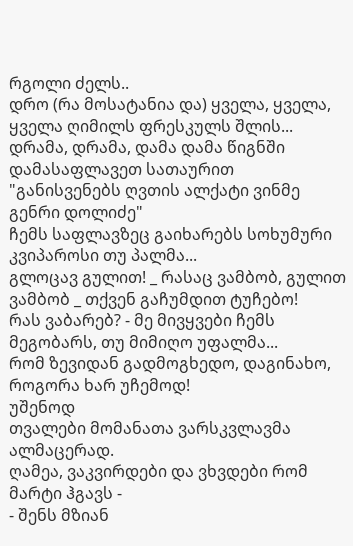რგოლი ძელს..
დრო (რა მოსატანია და) ყველა, ყველა, ყველა ღიმილს ფრესკულს შლის...
დრამა, დრამა, დამა დამა წიგნში დამასაფლავეთ სათაურით
"განისვენებს ღვთის ალქატი ვინმე გენრი დოლიძე"
ჩემს საფლავზეც გაიხარებს სოხუმური კვიპაროსი თუ პალმა...
გლოცავ გულით! _ რასაც ვამბობ, გულით ვამბობ _ თქვენ გაჩუმდით ტუჩებო!
რას ვაბარებ? - მე მივყვები ჩემს მეგობარს, თუ მიმიღო უფალმა...
რომ ზევიდან გადმოგხედო, დაგინახო, როგორა ხარ უჩემოდ!
უშენოდ
თვალები მომანათა ვარსკვლავმა ალმაცერად.
ღამეა, ვაკვირდები და ვხვდები რომ მარტი ჰგავს -
- შენს მზიან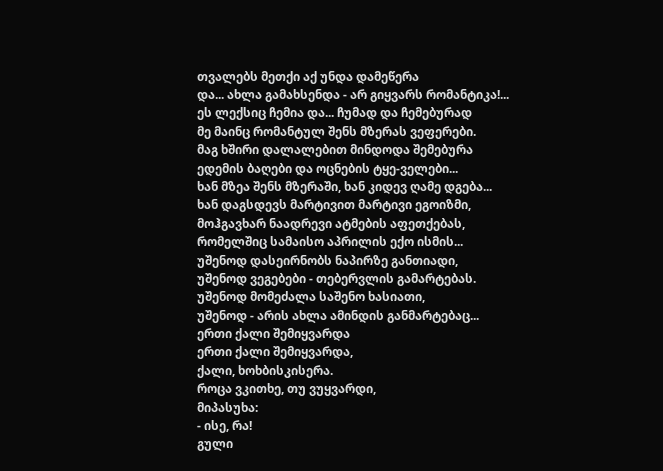თვალებს მეთქი აქ უნდა დამეწერა
და... ახლა გამახსენდა - არ გიყვარს რომანტიკა!...
ეს ლექსიც ჩემია და... ჩუმად და ჩემებურად
მე მაინც რომანტულ შენს მზერას ვეფერები.
მაგ ხშირი დალალებით მინდოდა შემებურა
ედემის ბაღები და ოცნების ტყე-ველები...
ხან მზეა შენს მზერაში, ხან კიდევ ღამე დგება...
ხან დაგსდევს მარტივით მარტივი ეგოიზმი,
მოჰგავხარ ნაადრევი ატმების აფეთქებას,
რომელშიც სამაისო აპრილის ექო ისმის...
უშენოდ დასეირნობს ნაპირზე განთიადი,
უშენოდ ვეგებები - თებერვლის გამარტებას.
უშენოდ მომეძალა საშენო ხასიათი,
უშენოდ - არის ახლა ამინდის განმარტებაც...
ერთი ქალი შემიყვარდა
ერთი ქალი შემიყვარდა,
ქალი, ხოხბისკისერა.
როცა ვკითხე, თუ ვუყვარდი,
მიპასუხა:
- ისე, რა!
გული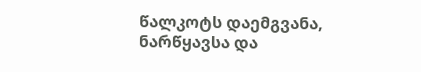წალკოტს დაემგვანა,
ნარწყავსა და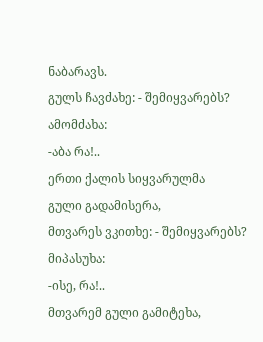ნაბარავს.
გულს ჩავძახე: - შემიყვარებს?
ამომძახა:
-აბა რა!..
ერთი ქალის სიყვარულმა
გული გადამისერა,
მთვარეს ვკითხე: - შემიყვარებს?
მიპასუხა:
-ისე, რა!..
მთვარემ გული გამიტეხა,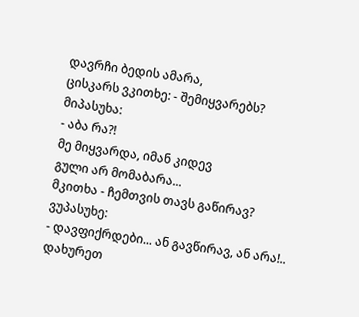დავრჩი ბედის ამარა,
ცისკარს ვკითხე: - შემიყვარებს?
მიპასუხა:
- აბა რა?!
მე მიყვარდა, იმან კიდევ
გული არ მომაბარა...
მკითხა - ჩემთვის თავს გაწირავ?
ვუპასუხე:
- დავფიქრდები... ან გავწირავ, ან არა!..
დახურეთ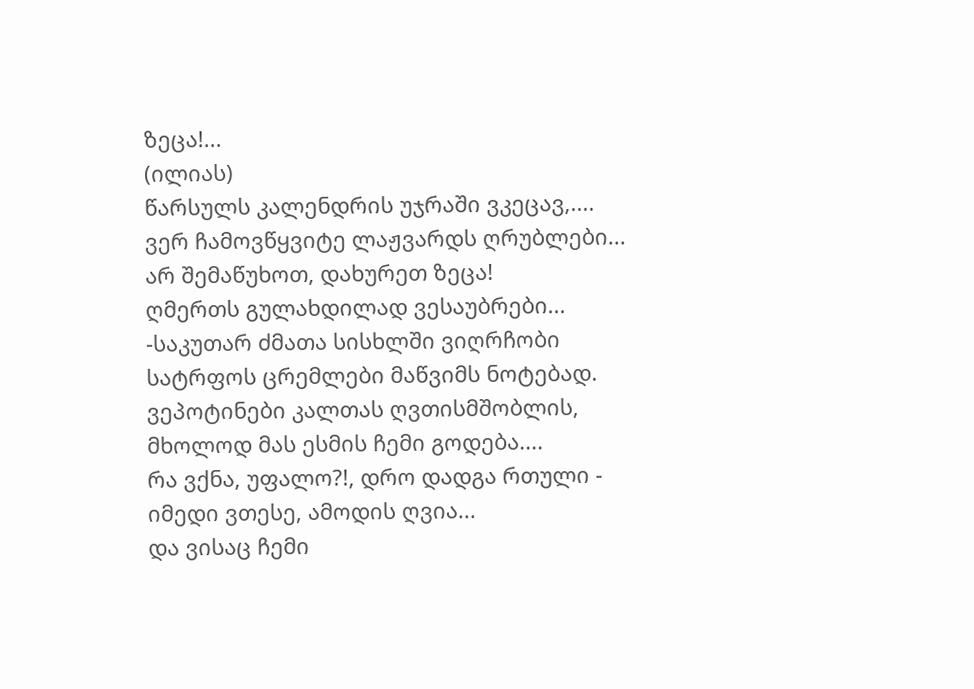ზეცა!...
(ილიას)
წარსულს კალენდრის უჯრაში ვკეცავ,....
ვერ ჩამოვწყვიტე ლაჟვარდს ღრუბლები...
არ შემაწუხოთ, დახურეთ ზეცა!
ღმერთს გულახდილად ვესაუბრები...
-საკუთარ ძმათა სისხლში ვიღრჩობი
სატრფოს ცრემლები მაწვიმს ნოტებად.
ვეპოტინები კალთას ღვთისმშობლის,
მხოლოდ მას ესმის ჩემი გოდება....
რა ვქნა, უფალო?!, დრო დადგა რთული -
იმედი ვთესე, ამოდის ღვია...
და ვისაც ჩემი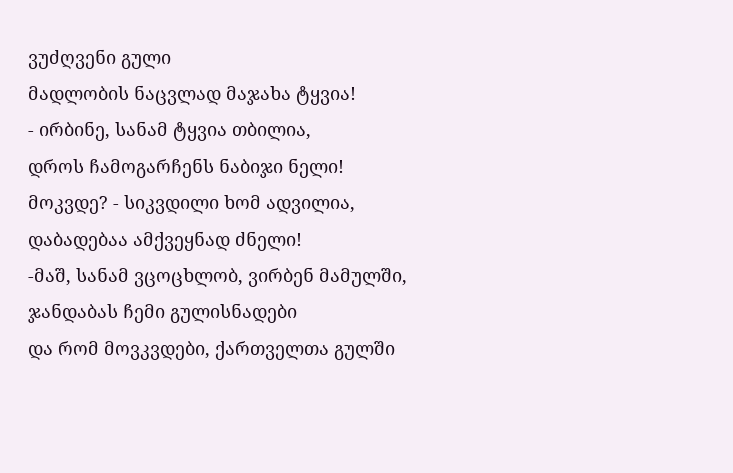ვუძღვენი გული
მადლობის ნაცვლად მაჯახა ტყვია!
- ირბინე, სანამ ტყვია თბილია,
დროს ჩამოგარჩენს ნაბიჯი ნელი!
მოკვდე? - სიკვდილი ხომ ადვილია,
დაბადებაა ამქვეყნად ძნელი!
-მაშ, სანამ ვცოცხლობ, ვირბენ მამულში,
ჯანდაბას ჩემი გულისნადები
და რომ მოვკვდები, ქართველთა გულში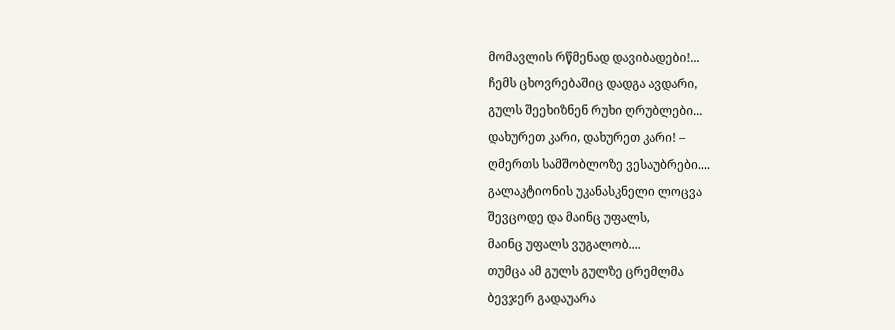მომავლის რწმენად დავიბადები!...
ჩემს ცხოვრებაშიც დადგა ავდარი,
გულს შეეხიზნენ რუხი ღრუბლები...
დახურეთ კარი, დახურეთ კარი! –
ღმერთს სამშობლოზე ვესაუბრები....
გალაკტიონის უკანასკნელი ლოცვა
შევცოდე და მაინც უფალს,
მაინც უფალს ვუგალობ....
თუმცა ამ გულს გულზე ცრემლმა
ბევჯერ გადაუარა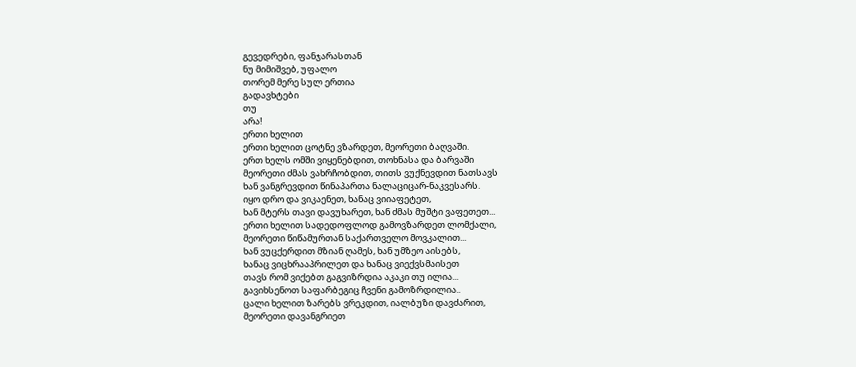გევედრები, ფანჯარასთან
ნუ მიმიშვებ, უფალო
თორემ მერე სულ ერთია
გადავხტები
თუ
არა!
ერთი ხელით
ერთი ხელით ცოტნე ვზარდეთ, მეორეთი ბაღვაში.
ერთ ხელს ომში ვიყენებდით, თოხნასა და ბარვაში
მეორეთი ძმას ვახრჩობდით, თითს ვუქნევდით ნათსავს
ხან ვანგრევდით წინაპართა ნალაციცარ-ნაკვესარს.
იყო დრო და ვიკაენეთ, ხანაც ვიიაფეტეთ,
ხან მტერს თავი დავუხარეთ, ხან ძმას მუშტი ვაფეთეთ...
ერთი ხელით სადედოფლოდ გამოვზარდეთ ლომქალი,
მეორეთი წიწამურთან საქართველო მოვკალით...
ხან ვუცქერდით მზიან ღამეს, ხან უმზეო აისებს,
ხანაც ვიცხრააპრილეთ და ხანაც ვიექვსმაისეთ
თავს რომ ვიქებთ გაგვიზრდია აკაკი თუ ილია...
გავიხსენოთ საფარბეგიც ჩვენი გამოზრდილია..
ცალი ხელით ზარებს ვრეკდით, იალბუზი დავძარით,
მეორეთი დავანგრიეთ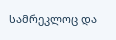სამრეკლოც და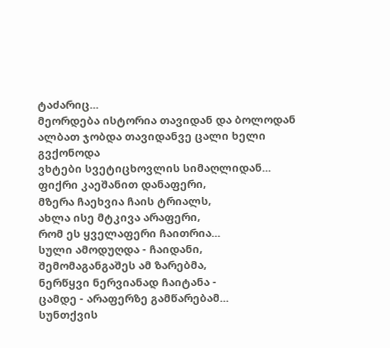ტაძარიც...
მეორდება ისტორია თავიდან და ბოლოდან
ალბათ ჯობდა თავიდანვე ცალი ხელი გვქონოდა
ვხტები სვეტიცხოვლის სიმაღლიდან...
ფიქრი კაეშანით დანაფერი,
მზერა ჩაეხვია ჩაის ტრიალს,
ახლა ისე მტკივა არაფერი,
რომ ეს ყველაფერი ჩაითრია...
სული ამოდუღდა - ჩაიდანი,
შემომაგანგაშეს ამ ზარებმა,
ნერწყვი ნერვიანად ჩაიტანა -
ცამდე - არაფერზე გამწარებამ...
სუნთქვის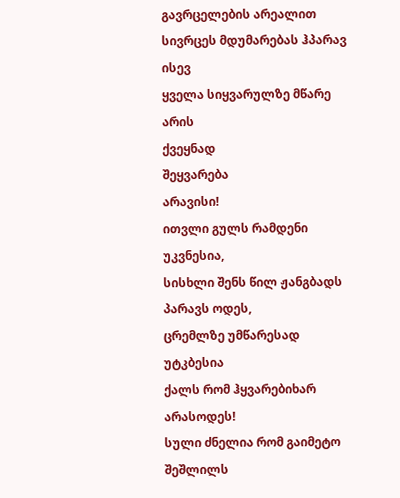გავრცელების არეალით
სივრცეს მდუმარებას ჰპარავ ისევ
ყველა სიყვარულზე მწარე არის
ქვეყნად
შეყვარება
არავისი!
ითვლი გულს რამდენი უკვნესია,
სისხლი შენს წილ ჟანგბადს პარავს ოდეს,
ცრემლზე უმწარესად უტკბესია
ქალს რომ ჰყვარებიხარ
არასოდეს!
სული ძნელია რომ გაიმეტო
შეშლილს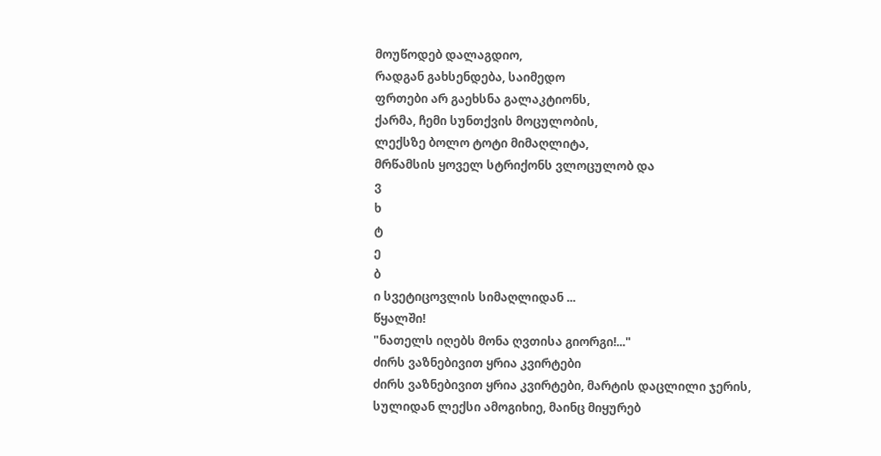მოუწოდებ დალაგდიო,
რადგან გახსენდება, საიმედო
ფრთები არ გაეხსნა გალაკტიონს,
ქარმა, ჩემი სუნთქვის მოცულობის,
ლექსზე ბოლო ტოტი მიმაღლიტა,
მრწამსის ყოველ სტრიქონს ვლოცულობ და
ვ
ხ
ტ
ე
ბ
ი სვეტიცოვლის სიმაღლიდან ...
წყალში!
"ნათელს იღებს მონა ღვთისა გიორგი!..."
ძირს ვაზნებივით ყრია კვირტები
ძირს ვაზნებივით ყრია კვირტები, მარტის დაცლილი ჯერის,
სულიდან ლექსი ამოგიხიე, მაინც მიყურებ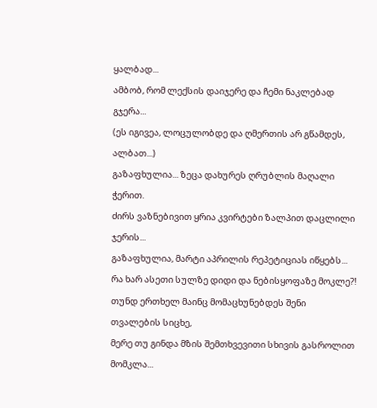ყალბად...
ამბობ, რომ ლექსის დაიჯერე და ჩემი ნაკლებად გჯერა...
(ეს იგივეა, ლოცულობდე და ღმერთის არ გწამდეს, ალბათ...)
გაზაფხულია... ზეცა დახურეს ღრუბლის მაღალი ჭერით.
ძირს ვაზნებივით ყრია კვირტები ზალპით დაცლილი ჯერის...
გაზაფხულია, მარტი აპრილის რეპეტიციას იწყებს...
რა ხარ ასეთი სულზე დიდი და ნებისყოფაზე მოკლე?!
თუნდ ერთხელ მაინც მომაცხუნებდეს შენი თვალების სიცხე,
მერე თუ გინდა მზის შემთხვევითი სხივის გასროლით მომკლა...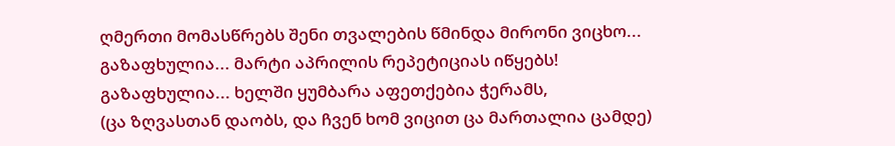ღმერთი მომასწრებს შენი თვალების წმინდა მირონი ვიცხო...
გაზაფხულია... მარტი აპრილის რეპეტიციას იწყებს!
გაზაფხულია... ხელში ყუმბარა აფეთქებია ჭერამს,
(ცა ზღვასთან დაობს, და ჩვენ ხომ ვიცით ცა მართალია ცამდე)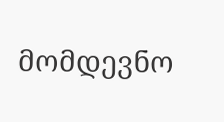მომდევნო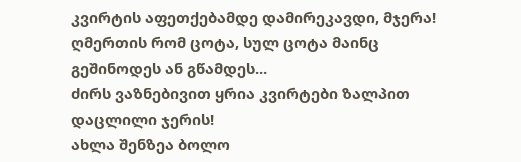კვირტის აფეთქებამდე დამირეკავდი, მჯერა!
ღმერთის რომ ცოტა, სულ ცოტა მაინც გეშინოდეს ან გწამდეს...
ძირს ვაზნებივით ყრია კვირტები ზალპით დაცლილი ჯერის!
ახლა შენზეა ბოლო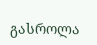გასროლა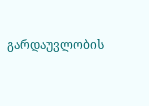გარდაუვლობის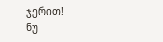ჯერით!
ნუ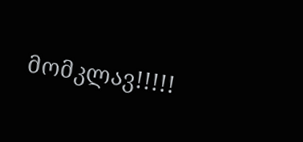მომკლავ!!!!!